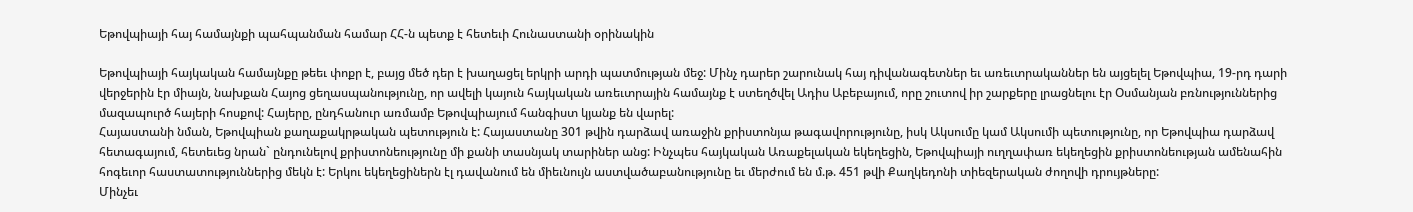Եթովպիայի հայ համայնքի պահպանման համար ՀՀ-ն պետք է հետեւի Հունաստանի օրինակին

Եթովպիայի հայկական համայնքը թեեւ փոքր է, բայց մեծ դեր է խաղացել երկրի արդի պատմության մեջ: Մինչ դարեր շարունակ հայ դիվանագետներ եւ առեւտրականներ են այցելել Եթովպիա, 19-րդ դարի վերջերին էր միայն, նախքան Հայոց ցեղասպանությունը, որ ավելի կայուն հայկական առեւտրային համայնք է ստեղծվել Ադիս Աբեբայում, որը շուտով իր շարքերը լրացնելու էր Օսմանյան բռնություններից մազապուրծ հայերի հոսքով: Հայերը, ընդհանուր առմամբ Եթովպիայում հանգիստ կյանք են վարել:
Հայաստանի նման, Եթովպիան քաղաքակրթական պետություն է: Հայաստանը 301 թվին դարձավ առաջին քրիստոնյա թագավորությունը, իսկ Ակսումը կամ Ակսումի պետությունը, որ Եթովպիա դարձավ հետագայում, հետեւեց նրան` ընդունելով քրիստոնեությունը մի քանի տասնյակ տարիներ անց: Ինչպես հայկական Առաքելական եկեղեցին, Եթովպիայի ուղղափառ եկեղեցին քրիստոնեության ամենահին հոգեւոր հաստատություններից մեկն է: Երկու եկեղեցիներն էլ դավանում են միեւնույն աստվածաբանությունը եւ մերժում են մ.թ. 451 թվի Քաղկեդոնի տիեզերական ժողովի դրույթները:
Մինչեւ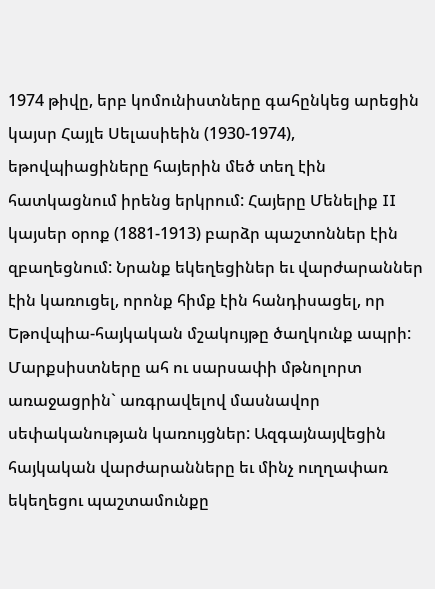1974 թիվը, երբ կոմունիստները գահընկեց արեցին կայսր Հայլե Սելասիեին (1930-1974), եթովպիացիները հայերին մեծ տեղ էին հատկացնում իրենց երկրում: Հայերը Մենելիք II կայսեր օրոք (1881-1913) բարձր պաշտոններ էին զբաղեցնում: Նրանք եկեղեցիներ եւ վարժարաններ էին կառուցել, որոնք հիմք էին հանդիսացել, որ Եթովպիա-հայկական մշակույթը ծաղկունք ապրի:
Մարքսիստները ահ ու սարսափի մթնոլորտ առաջացրին` առգրավելով մասնավոր սեփականության կառույցներ: Ազգայնայվեցին հայկական վարժարանները եւ մինչ ուղղափառ եկեղեցու պաշտամունքը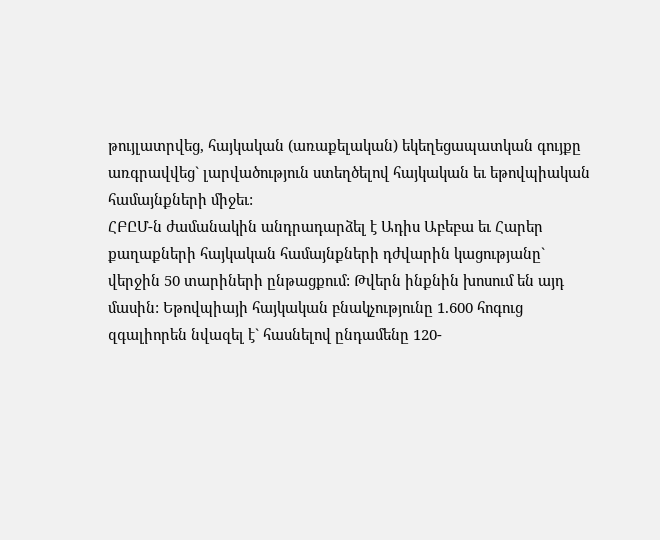թույլատրվեց, հայկական (առաքելական) եկեղեցապատկան գույքը առգրավվեց` լարվածություն ստեղծելով հայկական եւ եթովպիական համայնքների միջեւ:
ՀԲԸՄ-ն ժամանակին անդրադարձել է Ադիս Աբեբա եւ Հարեր քաղաքների հայկական համայնքների դժվարին կացությանը` վերջին 50 տարիների ընթացքում: Թվերն ինքնին խոսում են այդ մասին: Եթովպիայի հայկական բնակչությունը 1.600 հոգուց զգալիորեն նվազել է` հասնելով ընդամենը 120-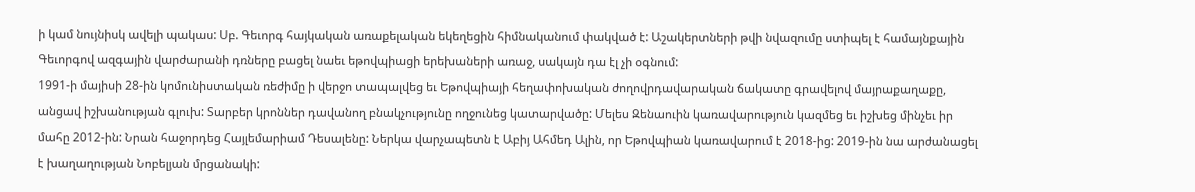ի կամ նույնիսկ ավելի պակաս: Սբ. Գեւորգ հայկական առաքելական եկեղեցին հիմնականում փակված է: Աշակերտների թվի նվազումը ստիպել է համայնքային Գեւորգով ազգային վարժարանի դռները բացել նաեւ եթովպիացի երեխաների առաջ, սակայն դա էլ չի օգնում:
1991-ի մայիսի 28-ին կոմունիստական ռեժիմը ի վերջո տապալվեց եւ Եթովպիայի հեղափոխական ժողովրդավարական ճակատը գրավելով մայրաքաղաքը, անցավ իշխանության գլուխ: Տարբեր կրոններ դավանող բնակչությունը ողջունեց կատարվածը: Մելես Զենաուին կառավարություն կազմեց եւ իշխեց մինչեւ իր մահը 2012-ին: Նրան հաջորդեց Հայլեմարիամ Դեսալենը: Ներկա վարչապետն է Աբիյ Ահմեդ Ալին, որ Եթովպիան կառավարում է 2018-ից: 2019-ին նա արժանացել է խաղաղության Նոբելյան մրցանակի: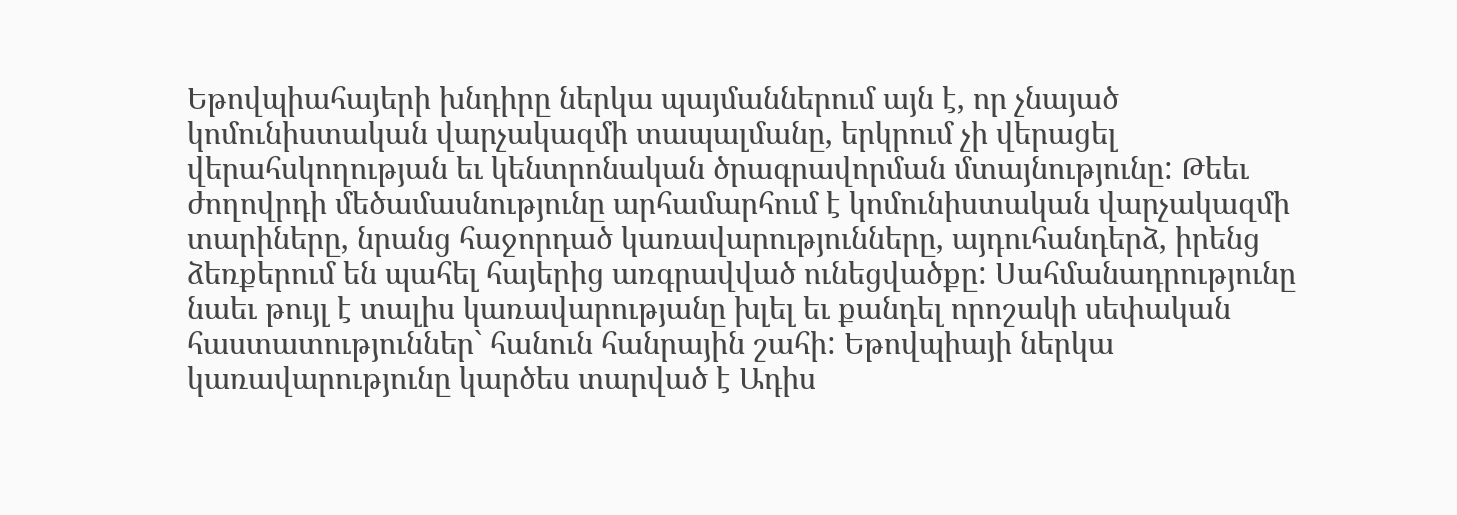Եթովպիահայերի խնդիրը ներկա պայմաններում այն է, որ չնայած կոմունիստական վարչակազմի տապալմանը, երկրում չի վերացել վերահսկողության եւ կենտրոնական ծրագրավորման մտայնությունը: Թեեւ ժողովրդի մեծամասնությունը արհամարհում է կոմունիստական վարչակազմի տարիները, նրանց հաջորդած կառավարությունները, այդուհանդերձ, իրենց ձեռքերում են պահել հայերից առգրավված ունեցվածքը: Սահմանադրությունը նաեւ թույլ է տալիս կառավարությանը խլել եւ քանդել որոշակի սեփական հաստատություններ` հանուն հանրային շահի: Եթովպիայի ներկա կառավարությունը կարծես տարված է Ադիս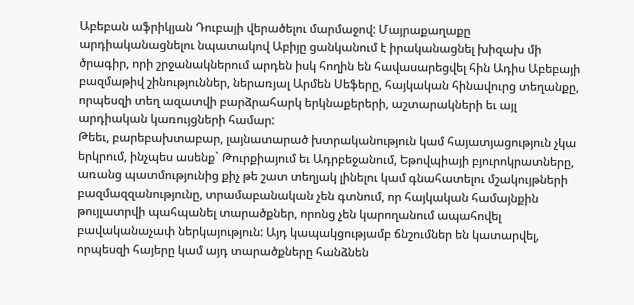Աբեբան աֆրիկյան Դուբայի վերածելու մարմաջով: Մայրաքաղաքը արդիականացնելու նպատակով Աբիյը ցանկանում է իրականացնել խիզախ մի ծրագիր, որի շրջանակներում արդեն իսկ հողին են հավասարեցվել հին Ադիս Աբեբայի բազմաթիվ շինություններ, ներառյալ Արմեն Սեֆերը, հայկական հինավուրց տեղանքը, որպեսզի տեղ ազատվի բարձրահարկ երկնաքերերի, աշտարակների եւ այլ արդիական կառույցների համար:
Թեեւ, բարեբախտաբար, լայնատարած խտրականություն կամ հայատյացություն չկա երկրում, ինչպես ասենք` Թուրքիայում եւ Ադրբեջանում, Եթովպիայի բյուրոկրատները, առանց պատմությունից քիչ թե շատ տեղյակ լինելու կամ գնահատելու մշակույթների բազմազզանությունը, տրամաբանական չեն գտնում, որ հայկական համայնքին թույլատրվի պահպանել տարածքներ, որոնց չեն կարողանում ապահովել բավականաչափ ներկայություն: Այդ կապակցությամբ ճնշումներ են կատարվել, որպեսզի հայերը կամ այդ տարածքները հանձնեն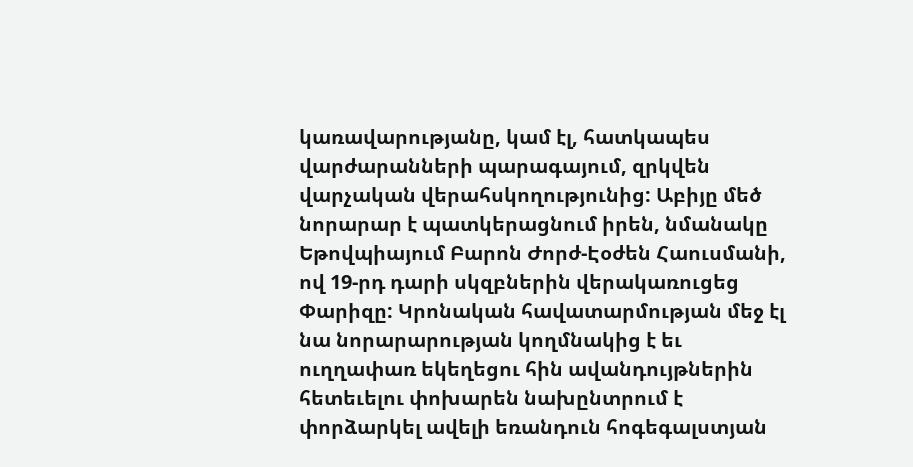կառավարությանը, կամ էլ, հատկապես վարժարանների պարագայում, զրկվեն վարչական վերահսկողությունից: Աբիյը մեծ նորարար է պատկերացնում իրեն, նմանակը Եթովպիայում Բարոն Ժորժ-Էօժեն Հաուսմանի, ով 19-րդ դարի սկզբներին վերակառուցեց Փարիզը: Կրոնական հավատարմության մեջ էլ նա նորարարության կողմնակից է եւ ուղղափառ եկեղեցու հին ավանդույթներին հետեւելու փոխարեն նախընտրում է փորձարկել ավելի եռանդուն հոգեգալստյան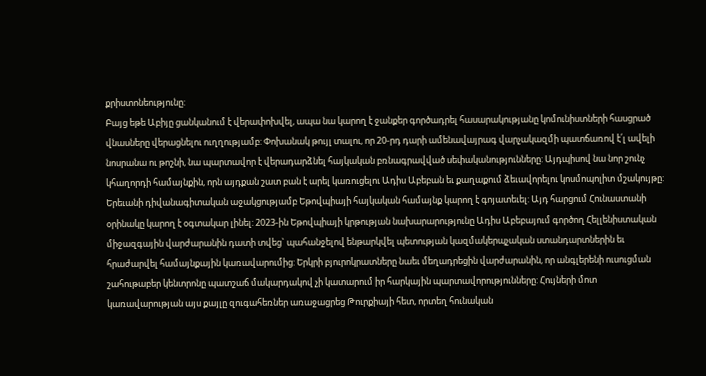քրիստոնեությունը:
Բայց եթե Աբիյը ցանկանում է վերափոխվել, ապա նա կարող է ջանքեր գործադրել հասարակությանը կոմունիստների հասցրած վնասները վերացնելու ուղղությամբ: Փոխանակ թույլ տալու, որ 20-րդ դարի ամենավայրագ վարչակազմի պատճառով է՛լ ավելի նոսրանա ու թոշնի, նա պարտավոր է վերադարձնել հայկական բռնագրավված սեփականությունները: Այդպիսով նա նոր շունչ կհաղորդի համայնքին, որն այդքան շատ բան է արել կառուցելու Ադիս Աբեբան եւ քաղաքում ձեւավորելու կոսմոպոլիտ մշակույթը:
Երեւանի դիվանագիտական աջակցությամբ Եթովպիայի հայկական համայնք կարող է գոյատեւել: Այդ հարցում Հունաստանի օրինակը կարող է օգտակար լինել: 2023-ին Եթովպիայի կրթության նախարարությունը Ադիս Աբեբայում գործող Հելլենիստական միջազգային վարժարանին դատի տվեց` պահանջելով ենթարկվել պետության կազմակերպչական ստանդարտներին եւ հրաժարվել համայնքային կառավարումից: Երկրի բյուրոկրատները նաեւ մեղադրեցին վարժարանին, որ անգլերենի ուսուցման շահութաբեր կենտրոնը պատշաճ մակարդակով չի կատարում իր հարկային պարտավորությունները: Հույների մոտ կառավարության այս քայլը զուգահեռներ առաջացրեց Թուրքիայի հետ, որտեղ հունական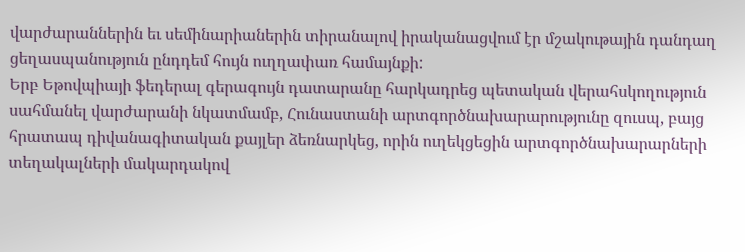վարժարաններին եւ սեմինարիաներին տիրանալով իրականացվում էր մշակութային դանդաղ ցեղասպանություն ընդդեմ հույն ուղղափառ համայնքի:
Երբ Եթովպիայի ֆեդերալ գերագույն դատարանը հարկադրեց պետական վերահսկողություն սահմանել վարժարանի նկատմամբ, Հունաստանի արտգործնախարարությունը զուսպ, բայց հրատապ դիվանագիտական քայլեր ձեռնարկեց, որին ուղեկցեցին արտգործնախարարների տեղակալների մակարդակով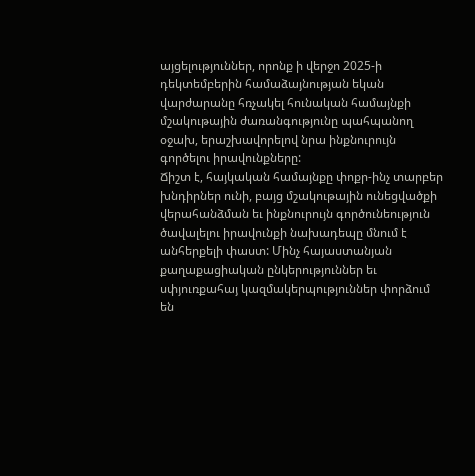այցելություններ, որոնք ի վերջո 2025-ի դեկտեմբերին համաձայնության եկան վարժարանը հռչակել հունական համայնքի մշակութային ժառանգությունը պահպանող օջախ, երաշխավորելով նրա ինքնուրույն գործելու իրավունքները:
Ճիշտ է, հայկական համայնքը փոքր-ինչ տարբեր խնդիրներ ունի, բայց մշակութային ունեցվածքի վերահանձման եւ ինքնուրույն գործունեություն ծավալելու իրավունքի նախադեպը մնում է անհերքելի փաստ: Մինչ հայաստանյան քաղաքացիական ընկերություններ եւ սփյուռքահայ կազմակերպություններ փորձում են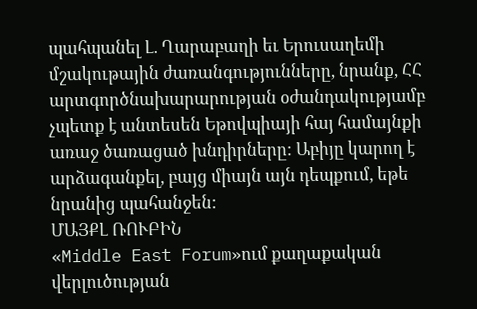պահպանել Լ. Ղարաբաղի եւ Երուսաղեմի մշակութային ժառանգությունները, նրանք, ՀՀ արտգործնախարարության օժանդակությամբ չպետք է անտեսեն Եթովպիայի հայ համայնքի առաջ ծառացած խնդիրները: Աբիյը կարող է արձագանքել, բայց միայն այն դեպքում, եթե նրանից պահանջեն:
ՄԱՅՔԼ ՌՈՒԲԻՆ
«Middle East Forum»ում քաղաքական վերլուծության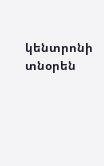կենտրոնի տնօրեն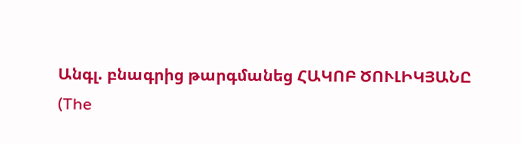Անգլ. բնագրից թարգմանեց ՀԱԿՈԲ ԾՈՒԼԻԿՅԱՆԸ
(The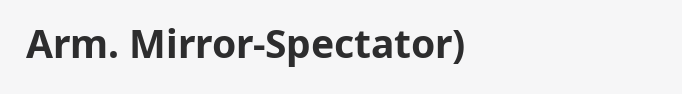Arm. Mirror-Spectator)